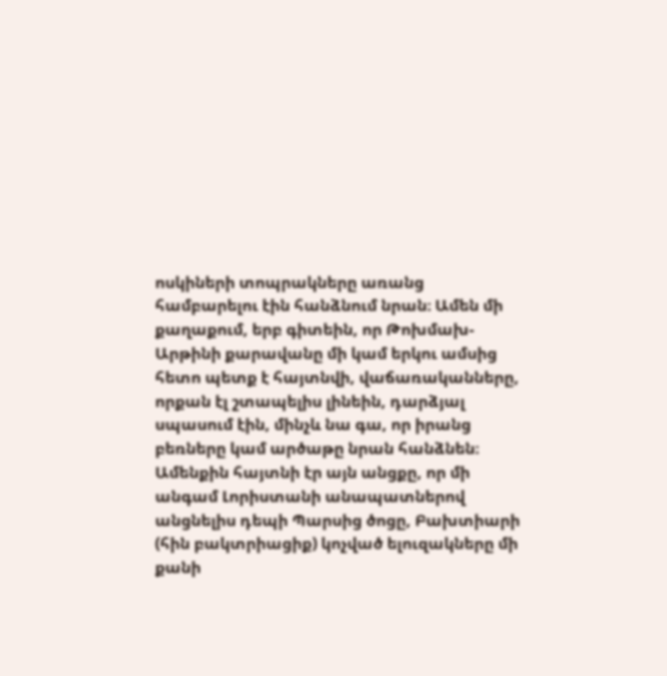ոսկիների տոպրակները առանց համբարելու էին հանձնում նրան։ Ամեն մի քաղաքում, երբ գիտեին, որ Թոխմախ-Արթինի քարավանը մի կամ երկու ամսից հետո պետք է հայտնվի, վաճառականները, որքան էլ շտապելիս լինեին, դարձյալ սպասում էին, մինչև նա գա, որ իրանց բեռները կամ արծաթը նրան հանձնեն։ Ամենքին հայտնի էր այն անցքը, որ մի անգամ Լորիստանի անապատներով անցնելիս դեպի Պարսից ծոցը, Բախտիարի (հին բակտրիացիք) կոչված ելուզակները մի քանի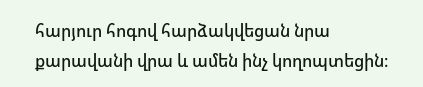հարյուր հոգով հարձակվեցան նրա քարավանի վրա և ամեն ինչ կողոպտեցին։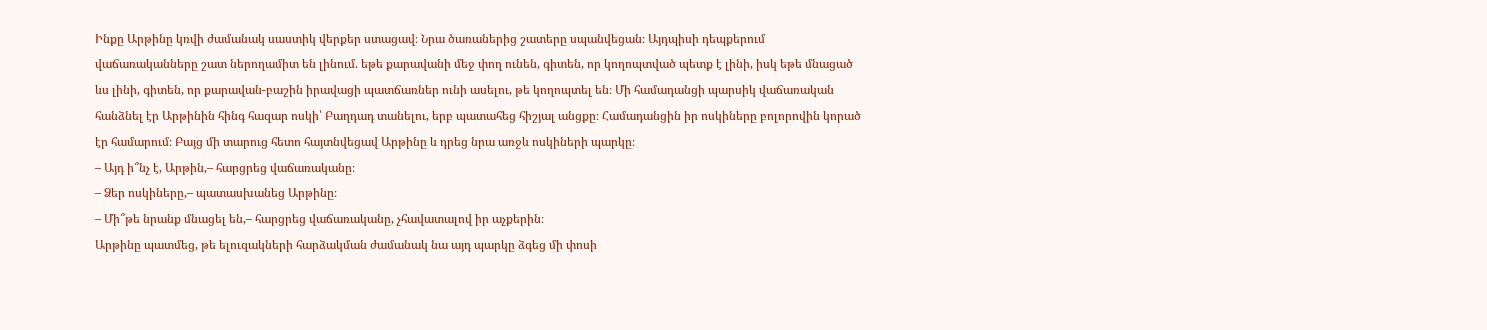Ինքը Արթինը կռվի ժամանակ սաստիկ վերքեր ստացավ։ Նրա ծառաներից շատերը սպանվեցան։ Այդպիսի դեպքերում վաճառականները շատ ներողամիտ են լինում. եթե քարավանի մեջ փող ունեն, գիտեն, որ կողոպտված պետք է լինի, իսկ եթե մնացած ևս լինի, գիտեն, որ քարավան-բաշին իրավացի պատճառներ ունի ասելու, թե կողոպտել են։ Մի համադանցի պարսիկ վաճառական հանձնել էր Արթինին հինգ հազար ոսկի՝ Բաղդադ տանելու, երբ պատահեց հիշյալ անցքը։ Համադանցին իր ոսկիները բոլորովին կորած էր համարում։ Բայց մի տարուց հետո հայտնվեցավ Արթինը և դրեց նրա առջև ոսկիների պարկը։
– Այդ ի՞նչ է, Արթին,– հարցրեց վաճառականը։
– Ձեր ոսկիները,– պատասխանեց Արթինը։
– Մի՞թե նրանք մնացել են,– հարցրեց վաճառականը, չհավատալով իր աչքերին։
Արթինը պատմեց, թե ելուզակների հարձակման ժամանակ նա այդ պարկը ձգեց մի փոսի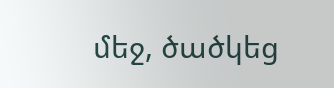մեջ, ծածկեց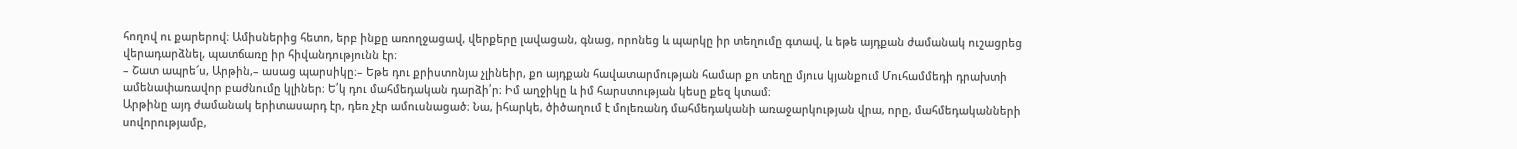հողով ու քարերով։ Ամիսներից հետո, երբ ինքը առողջացավ, վերքերը լավացան, գնաց, որոնեց և պարկը իր տեղումը գտավ, և եթե այդքան ժամանակ ուշացրեց վերադարձնել, պատճառը իր հիվանդությունն էր։
– Շատ ապրե՜ս, Արթին,– ասաց պարսիկը։– Եթե դու քրիստոնյա չլինեիր, քո այդքան հավատարմության համար քո տեղը մյուս կյանքում Մուհամմեդի դրախտի ամենափառավոր բաժնումը կլիներ։ Ե՛կ դու մահմեդական դարձի՛ր։ Իմ աղջիկը և իմ հարստության կեսը քեզ կտամ։
Արթինը այդ ժամանակ երիտասարդ էր, դեռ չէր ամուսնացած։ Նա, իհարկե, ծիծաղում է մոլեռանդ մահմեդականի առաջարկության վրա, որը, մահմեդականների սովորությամբ,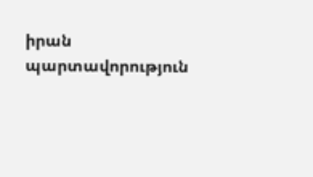իրան պարտավորություն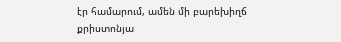էր համարում, ամեն մի բարեխիղճ քրիստոնյա